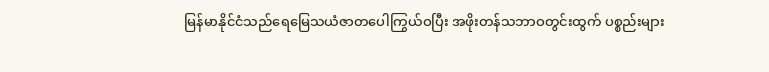မြန်မာနိုင်ငံသည်ရေမြေသယံဇာတပေါကြွယ်ဝပြီး အဖိုးတန်သဘာဝတွင်းထွက် ပစ္စည်းများ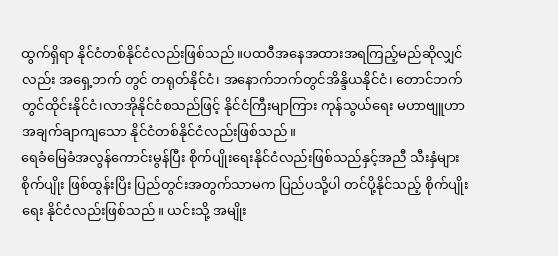ထွက်ရှိရာ နိုင်ငံတစ်နိုင်ငံလည်းဖြစ်သည်။ပထဝီအနေအထားအရကြည့်မည်ဆိုလျှင်လည်း အရှေ့ဘက် တွင် တရုတ်နိုင်ငံ၊ အနောက်ဘက်တွင်အိန္ဒိယနိုင်ငံ၊ တောင်ဘက် တွင်ထိုင်းနိုင်ငံ၊လာအိုနိုင်ငံစသည်ဖြင့် နိုင်ငံကြီးမျာကြား ကုန်သွယ်ရေး မဟာဗျူဟာ အချက်ချာကျသော နိုင်ငံတစ်နိုင်ငံလည်းဖြစ်သည်။
ရေခံမြေခံအလွန်ကောင်းမွန်ပြီး စိုက်ပျိုးရေးနိုင်ငံလည်းဖြစ်သည်နှင့်အညီ သီးနှံများ စိုက်ပျိုး ဖြစ်ထွန်းပြိး ပြည်တွင်းအတွက်သာမက ပြည်ပသို့ပါ တင်ပို့နိုင်သည့် စိုက်ပျိုးရေး နိုင်ငံလည်းဖြစ်သည်။ ယင်းသို့ အမျိုး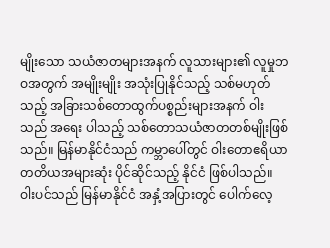မျိုးသော သယံဇာတများအနက် လူသားများ၏ လူမှုဘဝအတွက် အမျိုးမျိုး အသုံးပြုနိုင်သည့် သစ်မဟုတ်သည့် အခြားသစ်တောထွက်ပစ္စည်းများအနက် ဝါးသည် အရေး ပါသည့် သစ်တောသယံဇာတတစ်မျိုးဖြစ်သည်။ မြန်မာနိုင်ငံသည် ကမ္ဘာပေါ်တွင် ဝါးတောဧရိယာ တတိယအများဆုံး ပိုင်ဆိုင်သည့် နိုင်ငံ ဖြစ်ပါသည်။ ဝါးပင်သည် မြန်မာနိုင်ငံ အနှံ့အပြားတွင် ပေါက်လေ့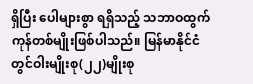ရှိပြီး ပေါများစွာ ရရှိသည့် သဘာဝထွက်ကုန်တစ်မျိုးဖြစ်ပါသည်။ မြန်မာနိုင်ငံတွင်ဝါးမျိုးစု(၂၂)မျိုးစု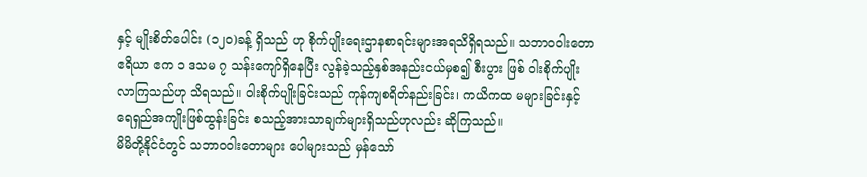နှင့် မျိုးစိတ်ပေါင်း (၁၂၀)ခန့် ရှိသည် ဟု စိုက်ပျိုးရေးဌာနစာရင်းများအရသိရှိရသည်။ သဘာဝဝါးတောဧရိယာ ဧက ၁ ဒသမ ၇ သန်းကျော်ရှိနေပြီး လွန်ခဲ့သည့်နှစ်အနည်းငယ်မှစ၍ စီးပွား ဖြစ် ဝါးစိုက်ပျိုးလာကြသည်ဟု သိရသည်။ ဝါးစိုက်ပျိုးခြင်းသည် ကုန်ကျစရိတ်နည်းခြင်း၊ ကယိကထ မများခြင်းနှင့် ရေရှည်အကျိုးဖြစ်ထွန်းခြင်း စသည့်အားသာချက်များရှိသည်ဟုလည်း ဆိုကြသည်။
မိမိတို့နိုင်ငံတွင် သဘာဝဝါးတောများ ပေါများသည် မှန်သော်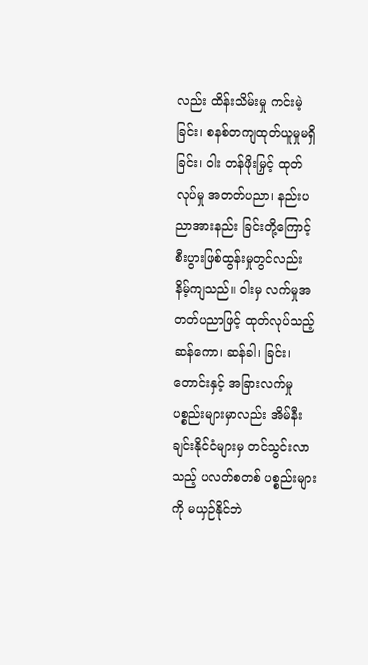လည်း ထိန်းသိမ်းမှု ကင်းမဲ့ခြင်း၊ စနစ်တကျထုတ်ယူမှုမရှိခြင်း၊ ဝါး တန်ဖိုးမြှင့် ထုတ်လုပ်မှု အတတ်ပညာ၊ နည်းပညာအားနည်း ခြင်းတို့ကြောင့် စီးပွားဖြစ်ထွန်းမှုတွင်လည်း နိမ့်ကျသည်။ ဝါးမှ လက်မှုအတတ်ပညာဖြင့် ထုတ်လုပ်သည့် ဆန်ကော၊ ဆန်ခါ၊ ခြင်း၊ တောင်းနှင့် အခြားလက်မှု ပစ္စည်းများမှာလည်း အိမ်နီးချင်းနိုင်ငံများမှ တင်သွင်းလာသည့် ပလတ်စတစ် ပစ္စည်းများကို မယှဉ်နိုင်ဘဲ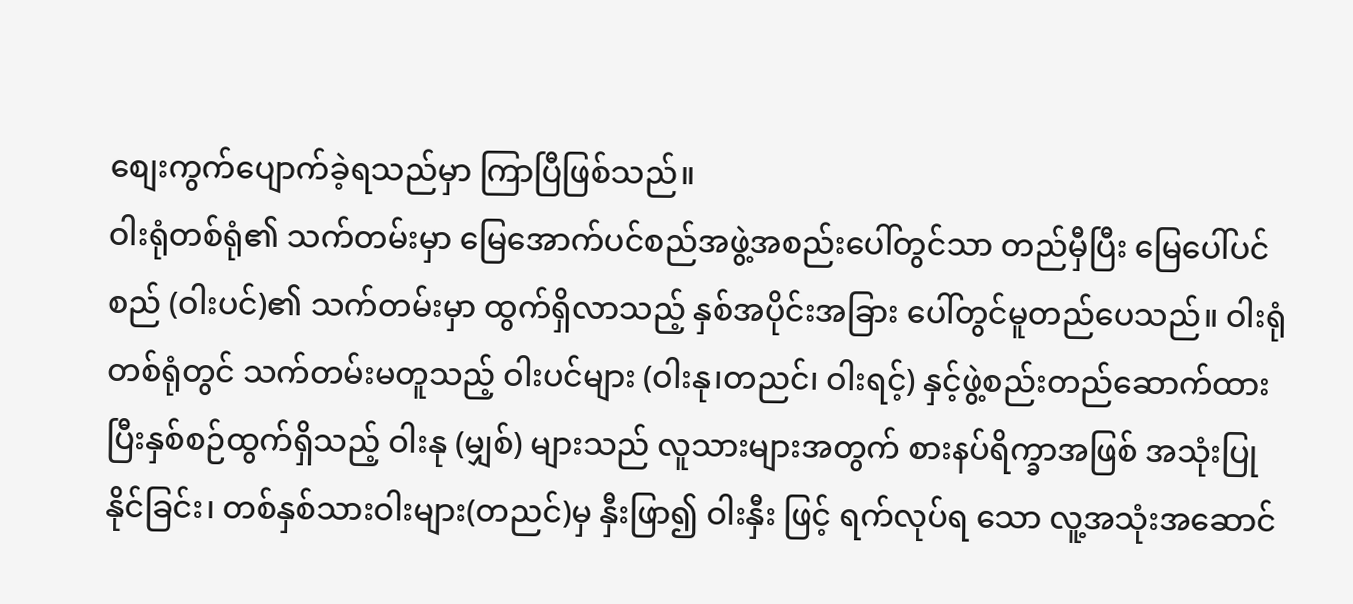စျေးကွက်ပျောက်ခဲ့ရသည်မှာ ကြာပြီဖြစ်သည်။
ဝါးရုံတစ်ရုံ၏ သက်တမ်းမှာ မြေအောက်ပင်စည်အဖွဲ့အစည်းပေါ်တွင်သာ တည်မှီပြီး မြေပေါ်ပင်စည် (ဝါးပင်)၏ သက်တမ်းမှာ ထွက်ရှိလာသည့် နှစ်အပိုင်းအခြား ပေါ်တွင်မူတည်ပေသည်။ ဝါးရုံတစ်ရုံတွင် သက်တမ်းမတူသည့် ဝါးပင်များ (ဝါးနု၊တညင်၊ ဝါးရင့်) နှင့်ဖွဲ့စည်းတည်ဆောက်ထားပြီးနှစ်စဉ်ထွက်ရှိသည့် ဝါးနု (မျှစ်) များသည် လူသားများအတွက် စားနပ်ရိက္ခာအဖြစ် အသုံးပြုနိုင်ခြင်း၊ တစ်နှစ်သားဝါးများ(တညင်)မှ နှီးဖြာ၍ ဝါးနှီး ဖြင့် ရက်လုပ်ရ သော လူ့အသုံးအဆောင်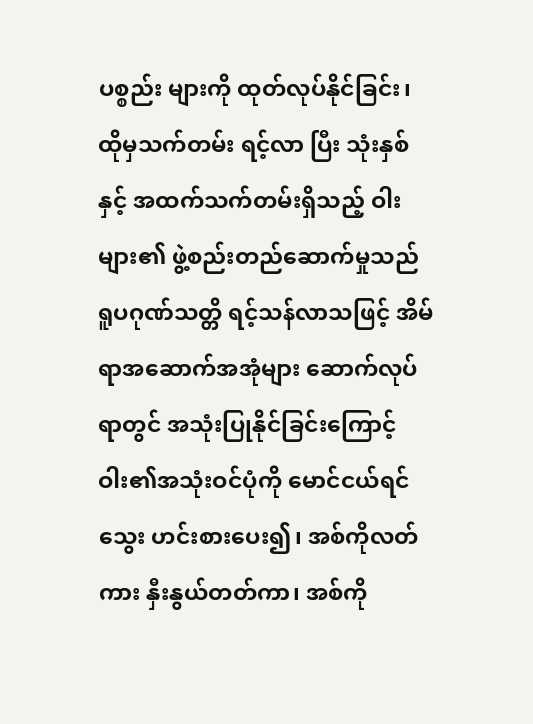ပစ္စည်း များကို ထုတ်လုပ်နိုင်ခြင်း၊ ထိုမှသက်တမ်း ရင့်လာ ပြီး သုံးနှစ် နှင့် အထက်သက်တမ်းရှိသည့် ဝါးများ၏ ဖွဲ့စည်းတည်ဆောက်မှုသည် ရူပဂုဏ်သတ္တိ ရင့်သန်လာသဖြင့် အိမ်ရာအဆောက်အအုံများ ဆောက်လုပ်ရာတွင် အသုံးပြုနိုင်ခြင်းကြောင့် ဝါး၏အသုံးဝင်ပုံကို မောင်ငယ်ရင်သွေး ဟင်းစားပေး၍၊ အစ်ကိုလတ်ကား နှီးနွယ်တတ်ကာ၊ အစ်ကို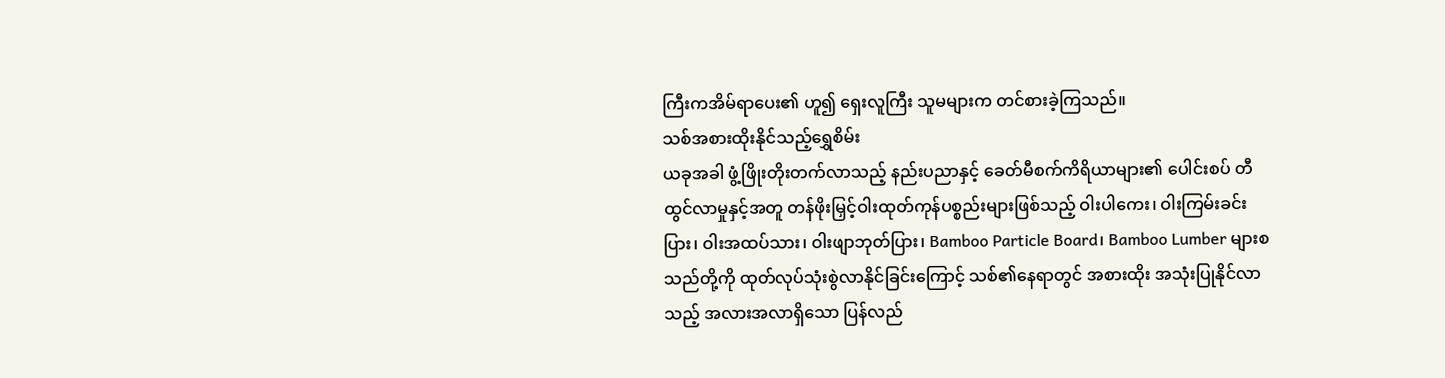ကြီးကအိမ်ရာပေး၏ ဟူ၍ ရှေးလူကြီး သူမများက တင်စားခဲ့ကြသည်။
သစ်အစားထိုးနိုင်သည့်ရွှေစိမ်း
ယခုအခါ ဖွံ့ဖြိုးတိုးတက်လာသည့် နည်းပညာနှင့် ခေတ်မီစက်ကိရိယာများ၏ ပေါင်းစပ် တီထွင်လာမှုနှင့်အတူ တန်ဖိုးမြှင့်ဝါးထုတ်ကုန်ပစ္စည်းများဖြစ်သည့် ဝါးပါကေး၊ ဝါးကြမ်းခင်းပြား၊ ဝါးအထပ်သား၊ ဝါးဖျာဘုတ်ပြား၊ Bamboo Particle Board၊ Bamboo Lumber များစသည်တို့ကို ထုတ်လုပ်သုံးစွဲလာနိုင်ခြင်းကြောင့် သစ်၏နေရာတွင် အစားထိုး အသုံးပြုနိုင်လာသည့် အလားအလာရှိသော ပြန်လည်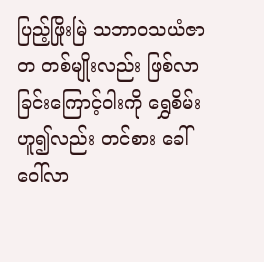ပြည့်ဖြိုးမြဲ သဘာဝသယံဇာတ တစ်မျိုးလည်း ဖြစ်လာခြင်းကြောင့်ဝါးကို ရွှေစိမ်း ဟူ၍လည်း တင်စား ခေါ်ဝေါ်လာ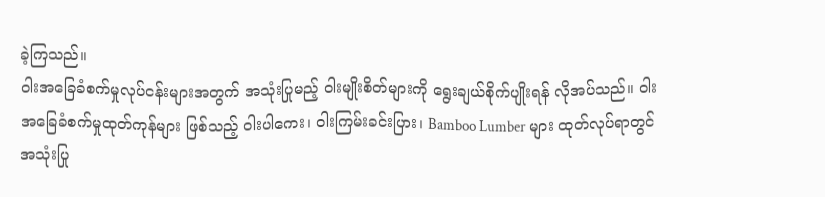ခဲ့ကြသည်။
ဝါးအခြေခံစက်မှုလုပ်ငန်းများအတွက် အသုံးပြုမည့် ဝါးမျိုးစိတ်များကို ရွေးချယ်စိုက်ပျိုးရန် လိုအပ်သည်။ ဝါးအခြေခံစက်မှုထုတ်ကုန်များ ဖြစ်သည့် ဝါးပါကေး၊ ဝါးကြမ်းခင်းပြား၊ Bamboo Lumber များ ထုတ်လုပ်ရာတွင် အသုံးပြု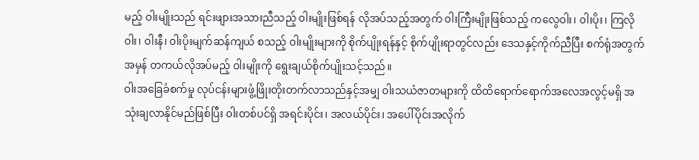မည့် ဝါးမျိုးသည် ရင်းဖျားအသားညီသည့် ဝါးမျိုးဖြစ်ရန် လိုအပ်သည့်အတွက် ဝါးကြီးမျိုးဖြစ်သည့် ကလွေဝါး၊ ဝါးပိုး၊ ကြလိုဝါး၊ ဝါးနီ၊ ဝါးပိုးမျက်ဆန်ကျယ် စသည့် ဝါးမျိုးများကို စိုက်ပျိုးရန်နှင့် စိုက်ပျိုးရာတွင်လည်း ဒေသနှင့်ကိုက်ညီပြီး စက်ရုံအတွက် အမှန် တကယ်လိုအပ်မည့် ဝါးမျိုးကို ရွေးချယ်စိုက်ပျိုးသင့်သည်။
ဝါးအခြေခံစက်မှု လုပ်ငန်းများဖွံ့ဖြိုးတိုးတက်လာသည်နှင့်အမျှ ဝါးသယံဇာတများကို ထိထိရောက်ရောက်အလေအလွင့်မရှိ အသုံးချလာနိုင်မည်ဖြစ်ပြီး ဝါးတစ်ပင်ရှိ အရင်းပိုင်း၊ အလယ်ပိုင်း၊ အပေါ်ပိုင်းအလိုက်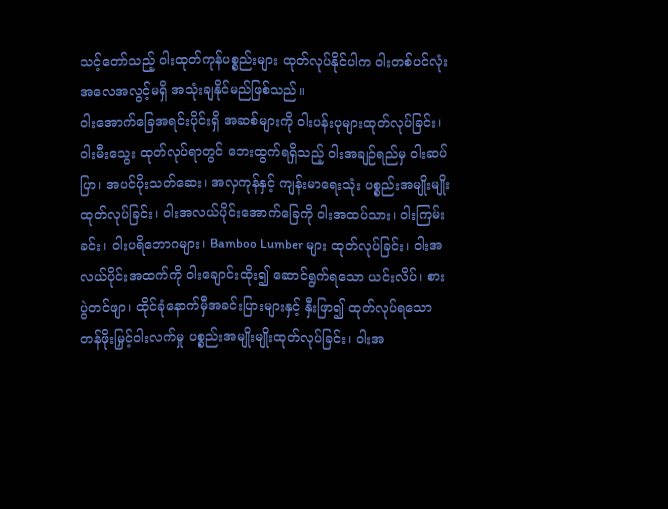သင့်တော်သည့် ဝါးထုတ်ကုန်ပစ္စည်းများ ထုတ်လုပ်နိုင်ပါက ဝါးတစ်ပင်လုံး အလေအလွင့်မရှိ အသုံးချနိုင်မည်ဖြစ်သည်။
ဝါးအောက်ခြေအရင်းပိုင်းရှိ အဆစ်များကို ဝါးပန်းပုများထုတ်လုပ်ခြင်း၊ ဝါးမီးသွေး ထုတ်လုပ်ရာတွင် ဘေးထွက်ရရှိသည့် ဝါးအချဉ်ရည်မှ ဝါးဆပ်ပြာ၊ အပင်ပိုးသတ်ဆေး၊ အလှကုန်နှင့် ကျန်းမာရေးသုံး ပစ္စည်းအမျိုးမျိုး ထုတ်လုပ်ခြင်း၊ ဝါးအလယ်ပိုင်းအောက်ခြေကို ဝါးအထပ်သား၊ ဝါးကြမ်းခင်း၊ ဝါးပရိဘောဂများ၊ Bamboo Lumber များ ထုတ်လုပ်ခြင်း၊ ဝါးအလယ်ပိုင်းအထက်ကို ဝါးချောင်းထိုး၍ ဆောင်ရွက်ရသော ယင်းလိပ်၊ စားပွဲတင်ဖျာ၊ ထိုင်ခုံနောက်မှီအခင်းပြားများနှင့် နှီးဖြာ၍ ထုတ်လုပ်ရသော တန်ဖိုးမြှင့်ဝါးလက်မှု ပစ္စည်းအမျိုးမျိုးထုတ်လုပ်ခြင်း၊ ဝါးအ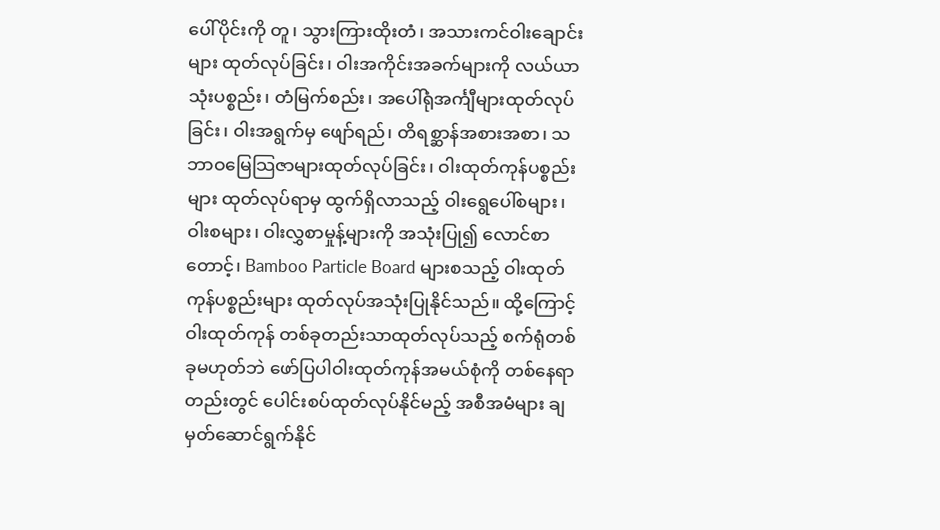ပေါ်ပိုင်းကို တူ၊ သွားကြားထိုးတံ၊ အသားကင်ဝါးချောင်းများ ထုတ်လုပ်ခြင်း၊ ဝါးအကိုင်းအခက်များကို လယ်ယာသုံးပစ္စည်း၊ တံမြက်စည်း၊ အပေါ်ရုံအင်္ကျီများထုတ်လုပ်ခြင်း၊ ဝါးအရွက်မှ ဖျော်ရည်၊ တိရစ္ဆာန်အစားအစာ၊ သဘာဝမြေသြဇာများထုတ်လုပ်ခြင်း၊ ဝါးထုတ်ကုန်ပစ္စည်းများ ထုတ်လုပ်ရာမှ ထွက်ရှိလာသည့် ဝါးရွေပေါ်စများ၊ ဝါးစများ၊ ဝါးလွှစာမှုန့်များကို အသုံးပြု၍ လောင်စာတောင့်၊ Bamboo Particle Board များစသည့် ဝါးထုတ်ကုန်ပစ္စည်းများ ထုတ်လုပ်အသုံးပြုနိုင်သည်။ ထို့ကြောင့် ဝါးထုတ်ကုန် တစ်ခုတည်းသာထုတ်လုပ်သည့် စက်ရုံတစ်ခုမဟုတ်ဘဲ ဖော်ပြပါဝါးထုတ်ကုန်အမယ်စုံကို တစ်နေရာတည်းတွင် ပေါင်းစပ်ထုတ်လုပ်နိုင်မည့် အစီအမံများ ချမှတ်ဆောင်ရွက်နိုင်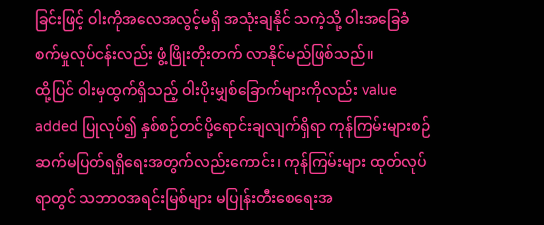ခြင်းဖြင့် ဝါးကိုအလေအလွင့်မရှိ အသုံးချနိုင် သကဲ့သို့ ဝါးအခြေခံစက်မှုလုပ်ငန်းလည်း ဖွံ့ဖြိုးတိုးတက် လာနိုင်မည်ဖြစ်သည်။
ထို့ပြင် ဝါးမှထွက်ရှိသည့် ဝါးပိုးမျှစ်ခြောက်များကိုလည်း value added ပြုလုပ်၍ နှစ်စဉ်တင်ပို့ရောင်းချလျက်ရှိရာ ကုန်ကြမ်းများစဉ်ဆက်မပြတ်ရရှိရေးအတွက်လည်းကောင်း၊ ကုန်ကြမ်းများ ထုတ်လုပ်ရာတွင် သဘာဝအရင်းမြစ်များ မပြုန်းတီးစေရေးအ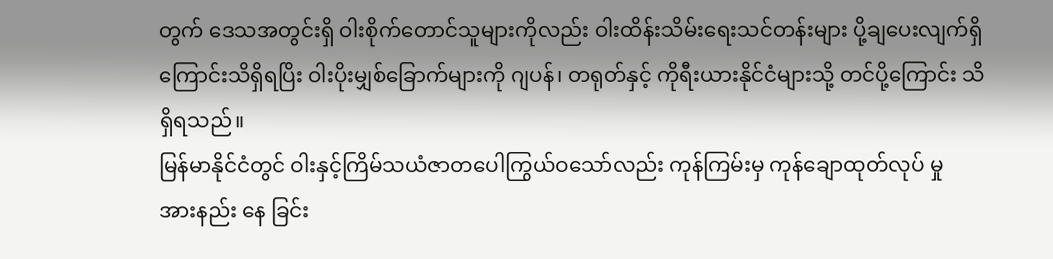တွက် ဒေသအတွင်းရှိ ဝါးစိုက်တောင်သူများကိုလည်း ဝါးထိန်းသိမ်းရေးသင်တန်းများ ပို့ချပေးလျက်ရှိကြောင်းသိရှိရပြိး ဝါးပိုးမျှစ်ခြောက်များကို ဂျပန်၊ တရုတ်နှင့် ကိုရီးယားနိုင်ငံများသို့ တင်ပို့ကြောင်း သိရှိရသည်။
မြန်မာနိုင်ငံတွင် ဝါးနှင့်ကြိမ်သယံဇာတပေါကြွယ်ဝသော်လည်း ကုန်ကြမ်းမှ ကုန်ချောထုတ်လုပ် မှု အားနည်း နေ ခြင်း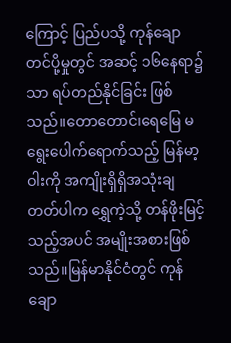ကြောင့် ပြည်ပသို့ ကုန်ချောတင်ပို့မှုတွင် အဆင့် ၁၆နေရာ၌သာ ရပ်တည်နိုင်ခြင်း ဖြစ်သည်။တောတောင်၊ရေမြေ မရွေးပေါက်ရောက်သည့် မြန်မာ့ဝါးကို အကျိုးရှိရှိအသုံးချတတ်ပါက ရွှေကဲ့သို့ တန်ဖိုးမြင့်သည့်အပင် အမျိုးအစားဖြစ်သည်။မြန်မာနိုင်ငံတွင် ကုန်ချော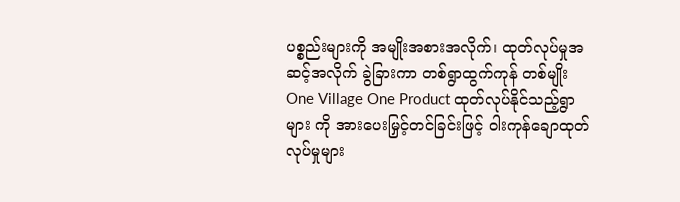ပစ္စည်းများကို အမျိုးအစားအလိုက်၊ ထုတ်လုပ်မှုအဆင့်အလိုက် ခွဲခြားကာ တစ်ရွာထွက်ကုန် တစ်မျိုး One Village One Product ထုတ်လုပ်နိုင်သည့်ရွာများ ကို အားပေးမြှင့်တင်ခြင်းဖြင့် ဝါးကုန်ချောထုတ်လုပ်မှုများ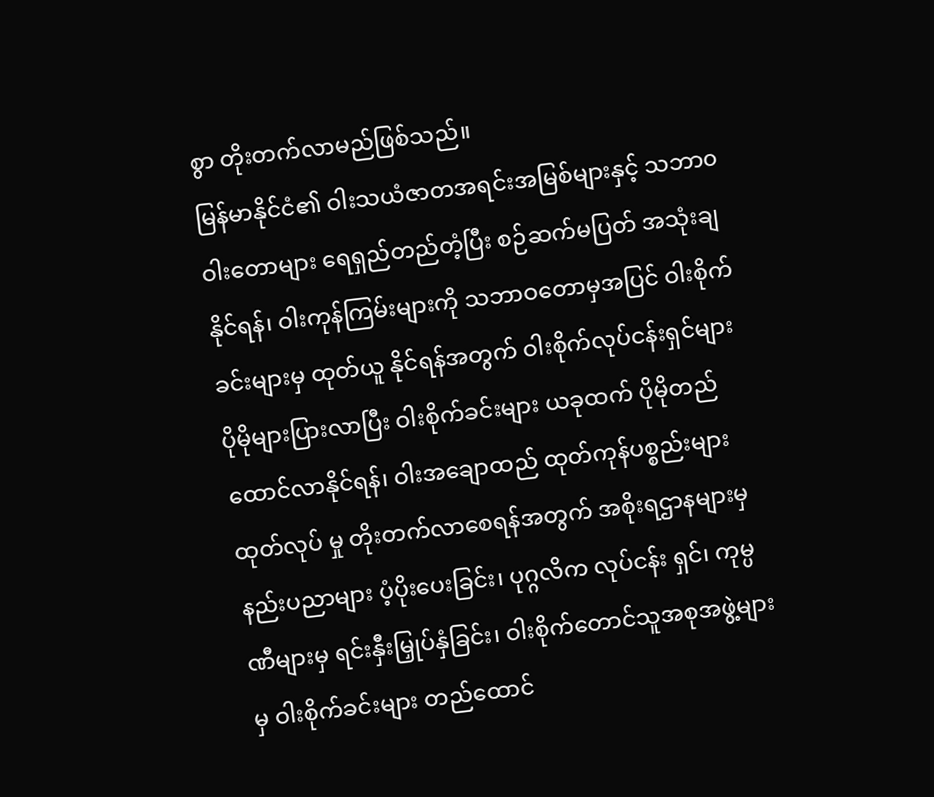စွာ တိုးတက်လာမည်ဖြစ်သည်။
မြန်မာနိုင်ငံ၏ ဝါးသယံဇာတအရင်းအမြစ်များနှင့် သဘာ၀ဝါးတောများ ရေရှည်တည်တံ့ပြီး စဉ်ဆက်မပြတ် အသုံးချနိုင်ရန်၊ ဝါးကုန်ကြမ်းများကို သဘာဝတောမှအပြင် ဝါးစိုက်ခင်းများမှ ထုတ်ယူ နိုင်ရန်အတွက် ဝါးစိုက်လုပ်ငန်းရှင်များ ပိုမိုများပြားလာပြီး ဝါးစိုက်ခင်းများ ယခုထက် ပိုမိုတည်ထောင်လာနိုင်ရန်၊ ဝါးအချောထည် ထုတ်ကုန်ပစ္စည်းများ ထုတ်လုပ် မှု တိုးတက်လာစေရန်အတွက် အစိုးရဌာနများမှ နည်းပညာများ ပံ့ပိုးပေးခြင်း၊ ပုဂ္ဂလိက လုပ်ငန်း ရှင်၊ ကုမ္ပဏီများမှ ရင်းနှီးမြှုပ်နှံခြင်း၊ ဝါးစိုက်တောင်သူအစုအဖွဲ့များမှ ဝါးစိုက်ခင်းများ တည်ထောင်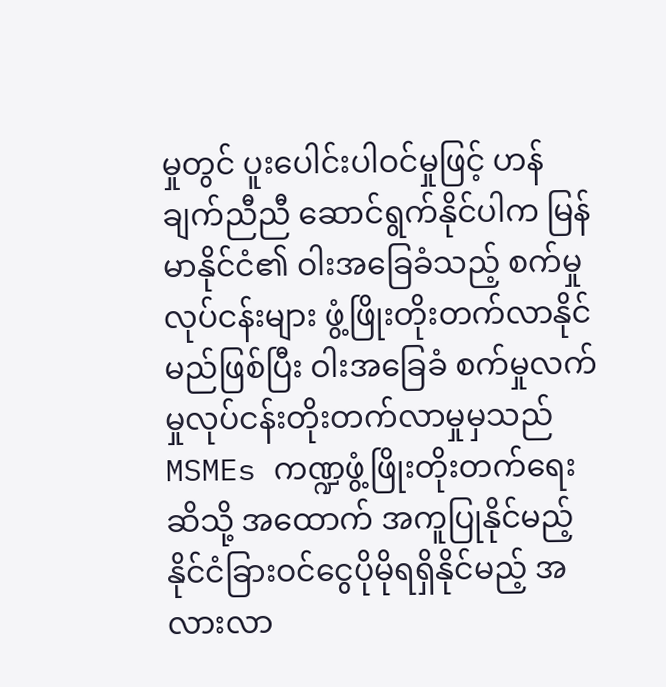မှုတွင် ပူးပေါင်းပါဝင်မှုဖြင့် ဟန်ချက်ညီညီ ဆောင်ရွက်နိုင်ပါက မြန်မာနိုင်ငံ၏ ဝါးအခြေခံသည့် စက်မှုလုပ်ငန်းများ ဖွံ့ဖြိုးတိုးတက်လာနိုင်မည်ဖြစ်ပြီး ဝါးအခြေခံ စက်မှုလက်မှုလုပ်ငန်းတိုးတက်လာမှုမှသည် MSMEs ကဏ္ဍဖွံ့ဖြိုးတိုးတက်ရေးဆိသို့ အထောက် အကူပြုနိုင်မည့် နိုင်ငံခြားဝင်ငွေပိုမိုရရှိနိုင်မည့် အလားလာ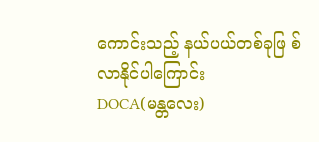ကောင်းသည့် နယ်ပယ်တစ်ခုဖြ စ်လာနိုင်ပါကြောင်း
DOCA(မန္တလေး)